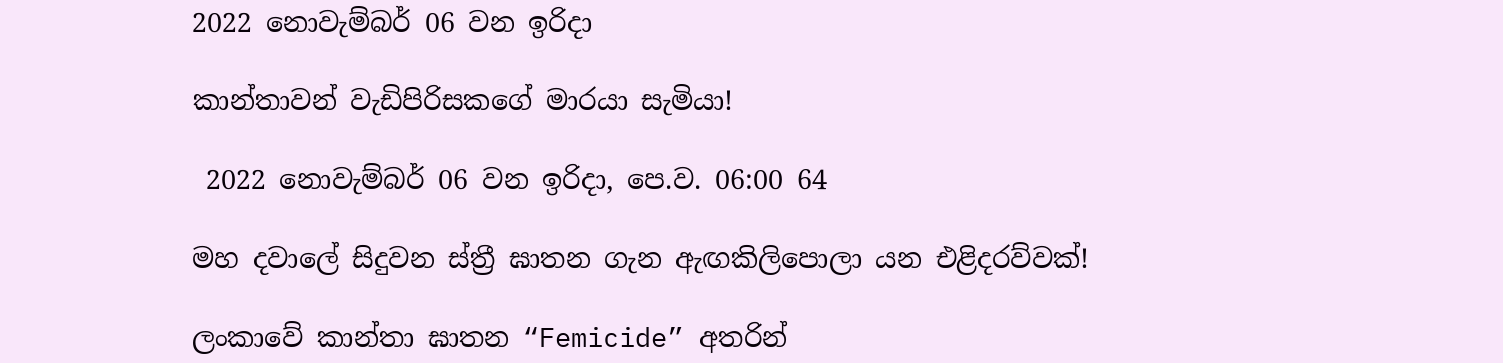2022 නොවැම්බර් 06 වන ඉරිදා

කාන්තාවන් වැඩිපිරිසකගේ මාරයා සැමියා!

 2022 නොවැම්බර් 06 වන ඉරිදා, පෙ.ව. 06:00 64

මහ දවාලේ සිදුවන ස්ත්‍රී ඝාතන ගැන ඇඟකිලිපොලා යන එළිදරව්වක්!

ලංකාවේ කාන්තා ඝාතන “Femicide” අතරින්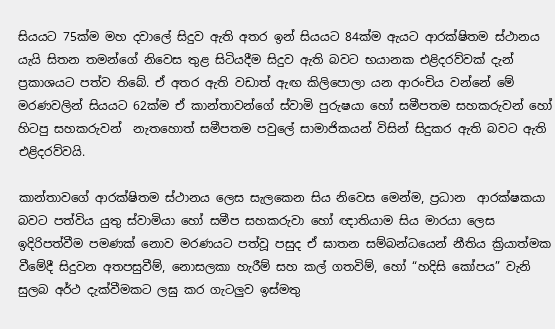සියයට 75ක්ම මහ දවාලේ සිදුව ඇති අතර ඉන් සියයට 84ක්ම ඇයට ආරක්ෂිතම ස්ථානය යැයි සිතන තමන්ගේ නිවෙස තුළ සිටියදීම සිදුව ඇති බවට භයානක එළිදරව්වක් දැන් ප්‍රකාශයට පත්ව තිබේ. ඒ අතර ඇති වඩාත් ඇඟ කිලිපොලා යන ආරංචිය වන්නේ මේ මරණවලින් සියයට 62ක්ම ඒ කාන්තාවන්ගේ ස්වාමි පුරුෂයා හෝ සමීපතම සහකරුවන් හෝ හිටපු සහකරුවන්  නැතහොත් සමීපතම පවුලේ සාමාජිකයන් විසින් සිදුකර ඇති බවට ඇති එළිදරව්වයි.

කාන්තාවගේ ආරක්ෂිතම ස්ථානය ලෙස සැලකෙන සිය නිවෙස මෙන්ම, ප්‍රධාන  ආරක්ෂකයා බවට පත්විය යුතු ස්වාමියා හෝ සමීප සහකරුවා හෝ ඥාතියාම සිය මාරයා ලෙස ඉදිරිපත්වීම පමණක් නොව මරණයට පත්වූ පසුද ඒ ඝාතන සම්බන්ධයෙන් නීතිය ක්‍රියාත්මක වීමේදී සිදුවන අතපසුවීම්, නොසලකා හැරීම් සහ කල් ගතවිම්, හෝ “හදිසි කෝපය” වැනි සුලබ අර්ථ දැක්වීමකට ලඝු කර ගැටලුව ඉස්මතු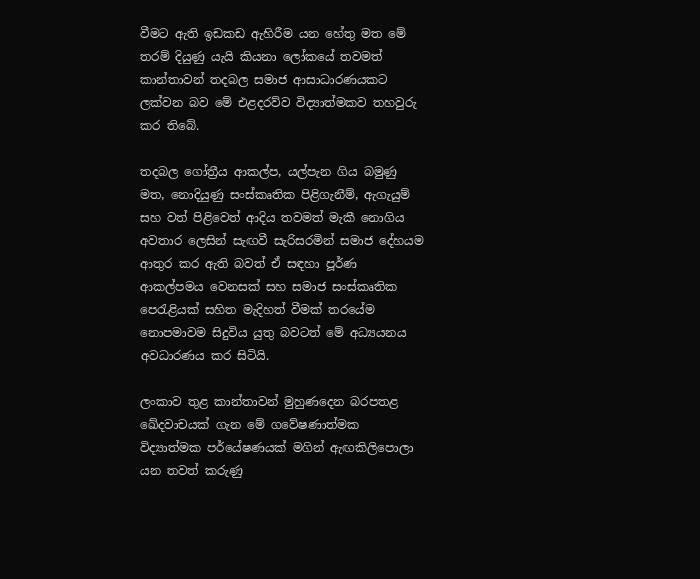වීමට ඇති ඉඩකඩ ඇහිරීම යන හේතු මත මේ තරම් දියුණු යැයි කියනා ලෝකයේ තවමත් කාන්තාවන් තදබල සමාජ ආසාධාරණයකට ලක්වන බව මේ එළදරව්ව විද්‍යාත්මකව තහවුරු කර තිබේ.

තදබල ගෝත්‍රීය ආකල්ප, යල්පැන ගිය බමුණු මත, නොදියුණු සංස්කෘතික පිළිගැනීම්, ඇගැයුම් සහ වත් පිළිවෙත් ආදිය තවමත් මැකී නොගිය අවතාර ලෙසින් සැඟවී සැරිසරමින් සමාජ දේහයම ආතුර කර ඇති බවත් ඒ සඳහා පූර්ණ ආකල්පමය වෙනසක් සහ සමාජ සංස්කෘතික පෙරැළියක් සහිත මැදිහත් වීමක් තරයේම නොපමාවම සිදුවිය යුතු බවටත් මේ අධ්‍යයනය අවධාරණය කර සිටියි.

ලංකාව තුළ කාන්තාවන් මුහුණදෙන බරපතළ ඛේදවාචයක් ගැන මේ ගවේෂණාත්මක විද්‍යාත්මක පර්යේෂණයක් මගින් ඇඟකිලිපොලා යන තවත් කරුණු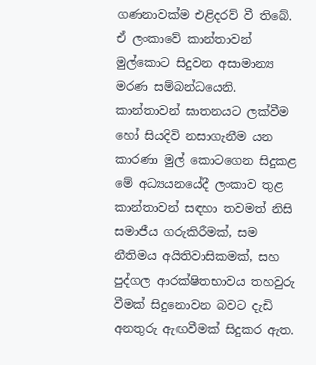ගණනාවක්ම එළිදරව් වී තිබේ. ඒ ලංකාවේ කාන්තාවන් මුල්කොට සිදුවන අසාමාන්‍ය මරණ සම්බන්ධයෙනි. කාන්තාවන් ඝාතනයට ලක්වීම හෝ සියදිවි නසාගැනීම යන කාරණා මුල් කොටගෙන සිදුකළ මේ අධ්‍යයනයේදී ලංකාව තුළ කාන්තාවන් සඳහා තවමත් නිසි සමාජීය ගරුකිරීමක්, සම නීතිමය අයිතිවාසිකමක්, සහ පුද්ගල ආරක්ෂිතභාවය තහවුරු වීමක් සිදුනොවන බවට දැඩි අනතුරු ඇඟවීමක් සිදුකර ඇත.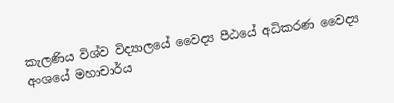කැලණිය විශ්ව විද්‍යාලයේ වෛද්‍ය පීඨයේ අධිකරණ වෛද්‍ය අංශයේ මහාචාර්ය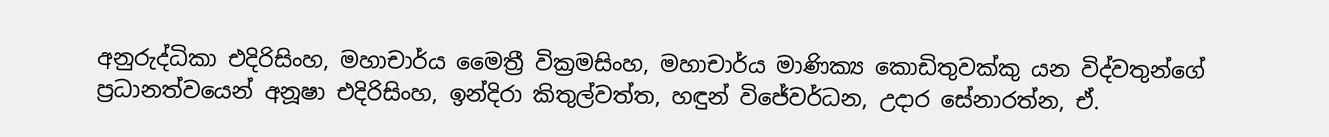අනුරුද්ධිකා එදිරිසිංහ, මහාචාර්ය මෛත්‍රී වික්‍රමසිංහ, මහාචාර්ය මාණික්‍ය කොඩිතුවක්කු යන විද්වතුන්ගේ ප්‍රධානත්වයෙන් අනූෂා එදිරිසිංහ, ඉන්දිරා කිතුල්වත්ත, හඳුන් විජේවර්ධන, උදාර සේනාරත්න, ඒ.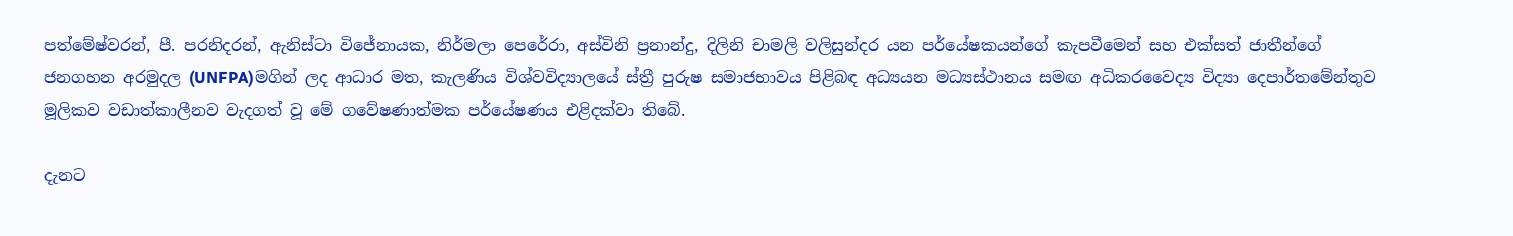පත්මේෂ්වරන්, පී. පරනිදරන්, ඇනිස්ටා විජේනායක, නිර්මලා පෙරේරා, අස්විනි ප්‍රනාන්දු, දිලිනි චාමලි වලිසුන්දර යන පර්යේෂකයන්ගේ කැපවීමෙන් සහ එක්සත් ජාතීන්ගේ ජනගහන අරමුදල (UNFPA)මගින් ලද ආධාර මත, කැලණිය විශ්වවිද්‍යාලයේ ස්ත්‍රී පුරුෂ සමාජභාවය පිළිබඳ අධ්‍යයන මධ්‍යස්ථානය සමඟ අධිකරවෛද්‍ය විද්‍යා දෙපාර්තමේන්තුව මූලිකව වඩාත්කාලීනව වැදගත් වූ මේ ගවේෂණාත්මක පර්යේෂණය එළිදක්වා තිබේ.

දැනට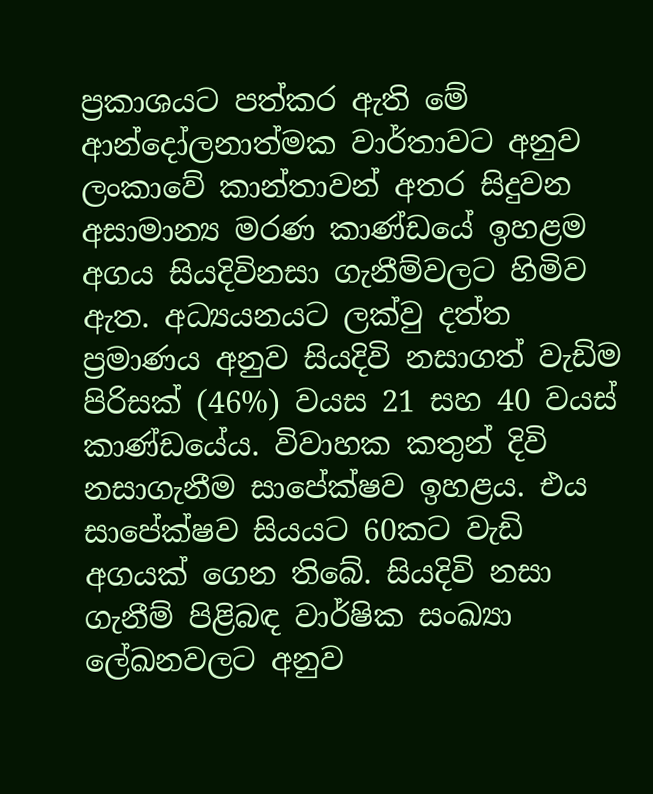ප්‍රකාශයට පත්කර ඇති මේ ආන්දෝලනාත්මක වාර්තාවට අනුව ලංකාවේ කාන්තාවන් අතර සිදුවන අසාමාන්‍ය මරණ කාණ්ඩයේ ඉහළම අගය සියදිවිනසා ගැනීම්වලට හිමිව ඇත. අධ්‍යයනයට ලක්වු දත්ත ප්‍රමාණය අනුව සියදිවි නසාගත් වැඩිම පිරිසක් (46%) වයස 21 සහ 40 වයස් කාණ්ඩයේය. විවාහක කතුන් දිවි නසාගැනීම සාපේක්ෂව ඉහළය. එය  සාපේක්ෂව සියයට 60කට වැඩි අගයක් ගෙන තිබේ. සියදිවි නසා ගැනීම් පිළිබඳ වාර්ෂික සංඛ්‍යා ලේඛනවලට අනුව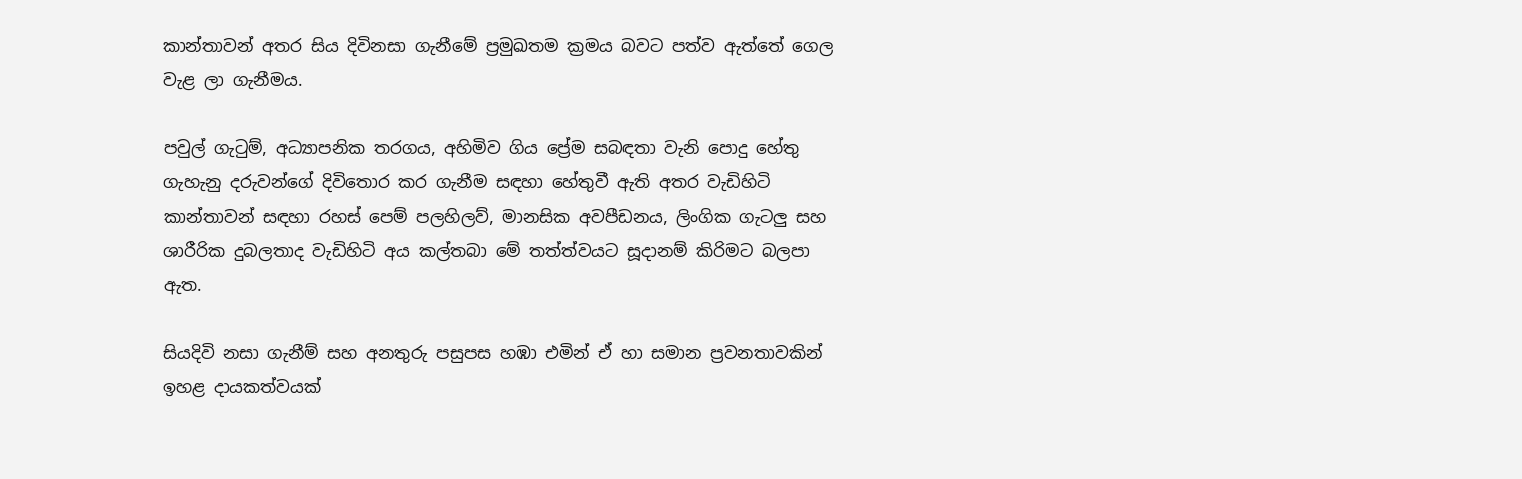කාන්තාවන් අතර සිය දිවිනසා ගැනීමේ ප්‍රමුඛතම ක්‍රමය බවට පත්ව ඇත්තේ ගෙල වැළ ලා ගැනීමය.

පවුල් ගැටුම්, අධ්‍යාපනික තරගය, අහිමිව ගිය ප්‍රේම සබඳතා වැනි පොදු හේතු ගැහැනු දරුවන්ගේ දිවිතොර කර ගැනීම සඳහා හේතුවී ඇති අතර වැඩිහිටි කාන්තාවන් සඳහා රහස් පෙම් පලහිලව්, මානසික අවපීඩනය, ලිංගික ගැටලු සහ ශාරීරික දුබලතාද වැඩිහිටි අය කල්තබා මේ තත්ත්වයට සූදානම් කිරිමට බලපා ඇත.

සියදිවි නසා ගැනීම් සහ අනතුරු පසුපස හඹා එමින් ඒ හා සමාන ප්‍රවනතාවකින් ඉහළ දායකත්වයක්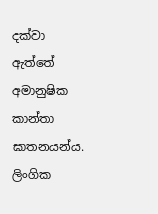දක්වා ඇත්තේ අමානුෂික කාන්තා ඝාතනයන්ය. ලිංගික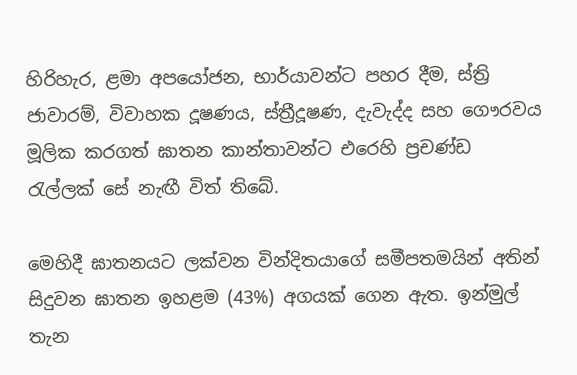හිරිහැර, ළමා අපයෝජන, භාර්යාවන්ට පහර දීම, ස්ත්‍රි ජාවාරම්, විවාහක දූෂණය, ස්ත්‍රීදූෂණ, දැවැද්ද සහ ගෞරවය මූලික කරගත් ඝාතන කාන්තාවන්ට එරෙහි ප්‍රචණ්ඩ රැල්ලක් සේ නැඟී විත් තිබේ.

මෙහිදී ඝාතනයට ලක්වන වින්දිතයාගේ සමීපතමයින් අතින් සිදුවන ඝාතන ඉහළම (43%) අගයක් ගෙන ඇත. ඉන්මුල් තැන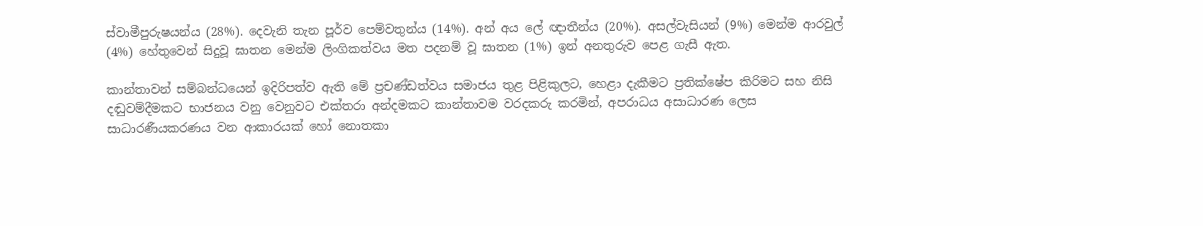ස්වාමීපුරුෂයන්ය (28%). දෙවැනි තැන පූර්ව පෙම්වතුන්ය (14%). අන් අය ලේ ඥාතීන්ය (20%). අසල්වැසියන් (9%) මෙන්ම ආරවුල් (4%) හේතුවෙන් සිදුවූ ඝාතන මෙන්ම ලිංගිකත්වය මත පදනම් වූ ඝාතන (1%) ඉන් අනතුරුව පෙළ ගැසී ඇත.

කාන්තාවන් සම්බන්ධයෙන් ඉදිරිපත්ව ඇති මේ ප්‍රචණ්ඩත්වය සමාජය තුළ පිළිකුලට, හෙළා දැකීමට ප්‍රතික්ෂේප කිරිමට සහ නිසි දඬුවම්දීමකට භාජනය වනු වෙනුවට එක්තරා අන්දමකට කාන්තාවම වරදකරු කරමින්, අපරාධය අසාධාරණ ලෙස  සාධාරණීයකරණය වන ආකාරයක් හෝ නොතකා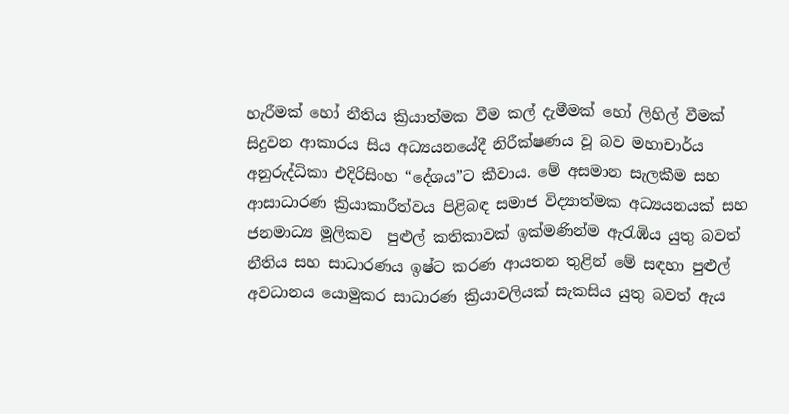හැරීමක් හෝ නීතිය ක්‍රියාත්මක වීම කල් දැමීමක් හෝ ලිහිල් වීමක් සිදුවන ආකාරය සිය අධ්‍යයනයේදී නිරීක්ෂණය වූ බව මහාචාර්ය අනුරුද්ධිකා එදිරිසිංහ “දේශය”ට කීවාය. මේ අසමාන සැලකීම සහ ආසාධාරණ ක්‍රියාකාරීත්වය පිළිබඳ සමාජ විද්‍යාත්මක අධ්‍යයනයක් සහ ජනමාධ්‍ය මූලිකව  පුළුල් කතිකාවක් ඉක්මණින්ම ඇරැඹිය යුතු බවත් නීතිය සහ සාධාරණය ඉෂ්ට කරණ ආයතන තුළින් මේ සඳහා පුළුල් අවධානය යොමුකර සාධාරණ ක්‍රියාවලියක් සැකසිය යුතු බවත් ඇය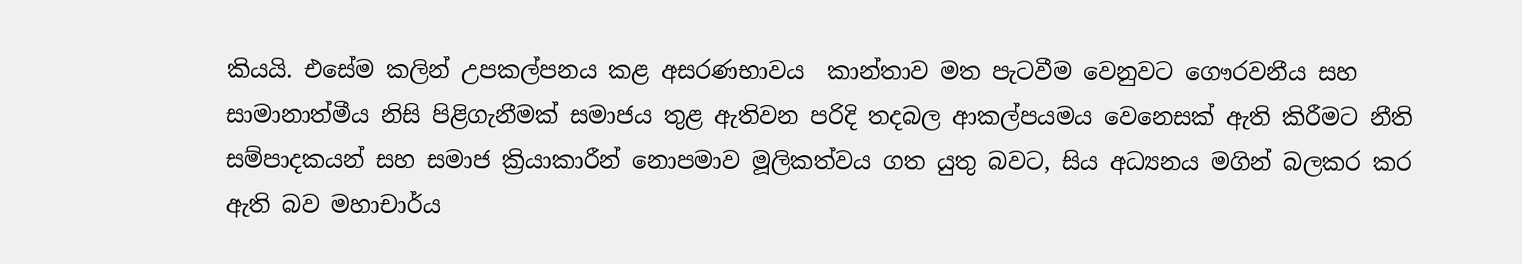කියයි. එසේම කලින් උපකල්පනය කළ අසරණභාවය  කාන්තාව මත පැටවීම වෙනුවට ගෞරවනීය සහ සාමානාත්මීය නිසි පිළිගැනීමක් සමාජය තුළ ඇතිවන පරිදි තදබල ආකල්පයමය වෙනෙසක් ඇති කිරීමට නීති සම්පාදකයන් සහ සමාජ ක්‍රියාකාරීන් නොපමාව මූලිකත්වය ගත යුතු බවට, සිය අධ්‍යනය මගින් බලකර කර ඇති බව මහාචාර්ය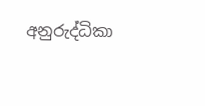අනුරුද්ධිකා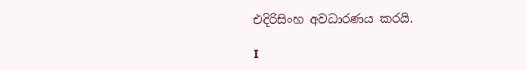එදිරිසිංහ අවධාරණය කරයි.

I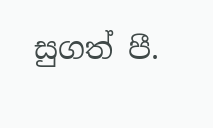සුගත් පී.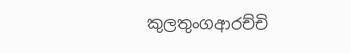කුලතුංගආරච්චි